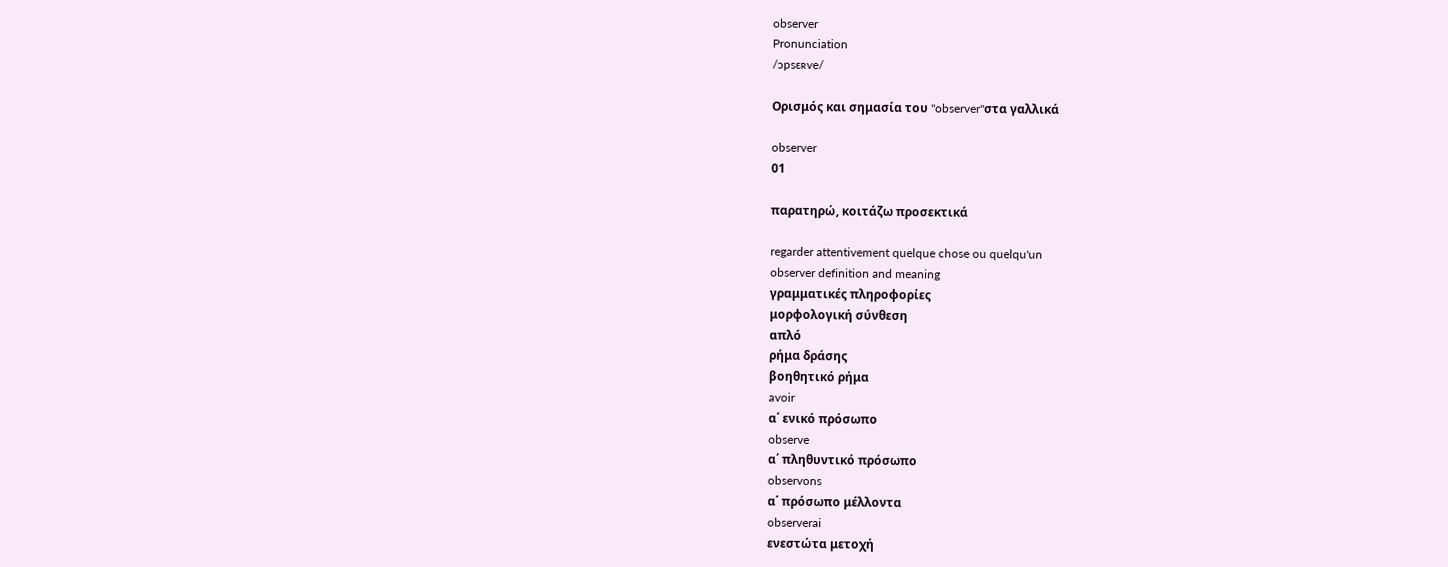observer
Pronunciation
/ɔpsɛʀve/

Ορισμός και σημασία του "observer"στα γαλλικά

observer
01

παρατηρώ, κοιτάζω προσεκτικά

regarder attentivement quelque chose ou quelqu'un
observer definition and meaning
γραμματικές πληροφορίες
μορφολογική σύνθεση
απλό
ρήμα δράσης
βοηθητικό ρήμα
avoir
α΄ ενικό πρόσωπο
observe
α΄ πληθυντικό πρόσωπο
observons
α΄ πρόσωπο μέλλοντα
observerai
ενεστώτα μετοχή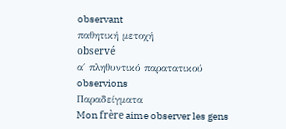observant
παθητική μετοχή
observé
α΄ πληθυντικό παρατατικού
observions
Παραδείγματα
Mon frère aime observer les gens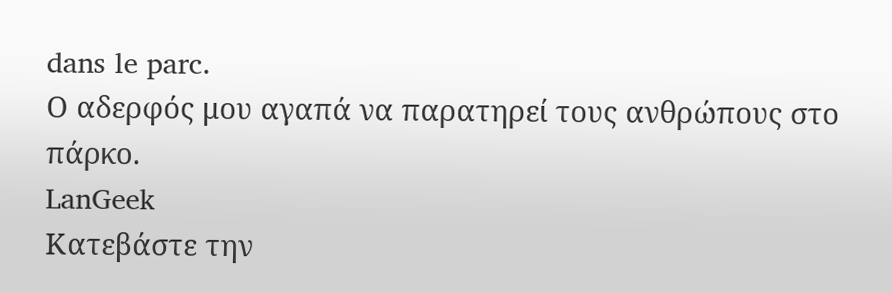dans le parc.
Ο αδερφός μου αγαπά να παρατηρεί τους ανθρώπους στο πάρκο.
LanGeek
Κατεβάστε την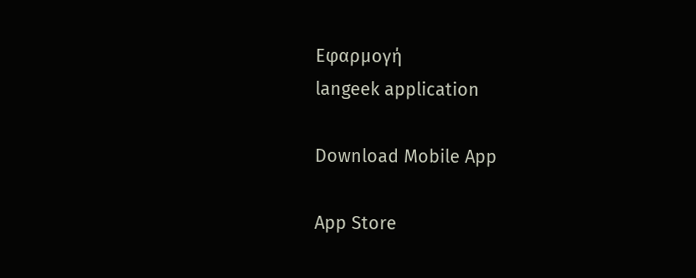Εφαρμογή
langeek application

Download Mobile App

App Store